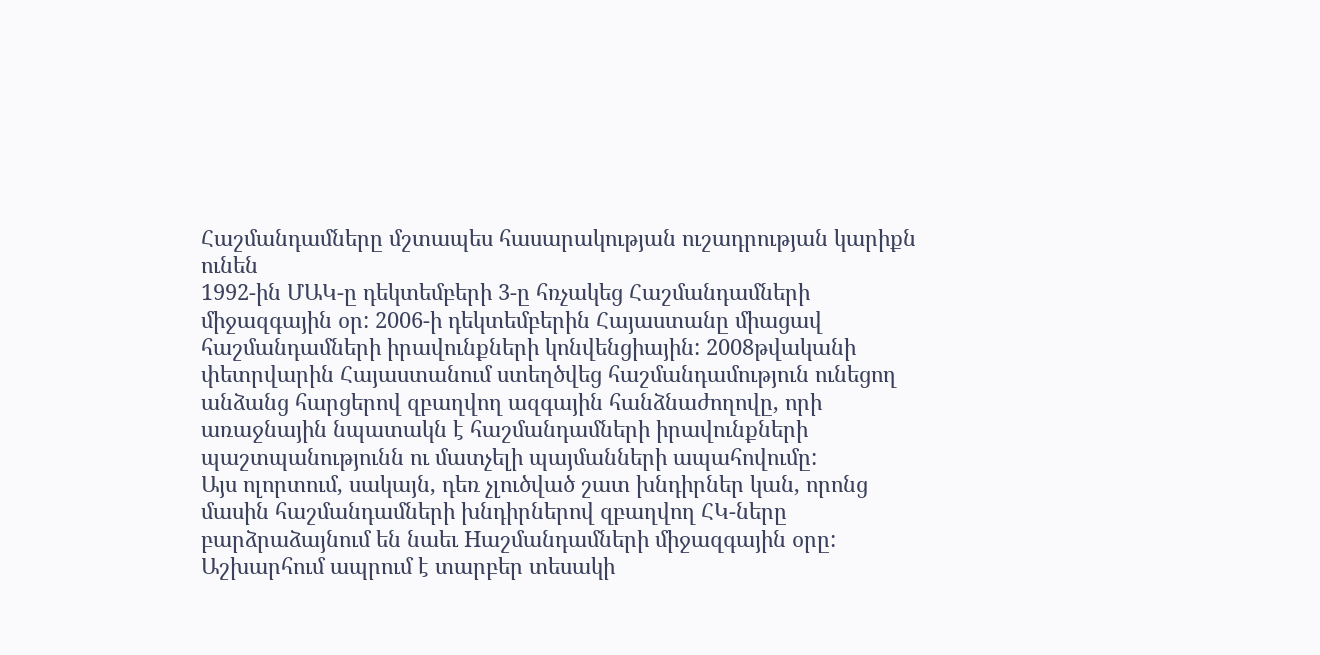Հաշմանդամները մշտապես հասարակության ուշադրության կարիքն ունեն
1992-ին ՄԱԿ-ը դեկտեմբերի 3-ը հռչակեց Հաշմանդամների միջազգային օր: 2006-ի դեկտեմբերին Հայաստանը միացավ հաշմանդամների իրավունքների կոնվենցիային: 2008թվականի փետրվարին Հայաստանում ստեղծվեց հաշմանդամություն ունեցող անձանց հարցերով զբաղվող ազգային հանձնաժողովը, որի առաջնային նպատակն է հաշմանդամների իրավունքների պաշտպանությունն ու մատչելի պայմանների ապահովումը:
Այս ոլորտում, սակայն, դեռ չլուծված շատ խնդիրներ կան, որոնց մասին հաշմանդամների խնդիրներով զբաղվող ՀԿ-ները բարձրաձայնում են նաեւ Hաշմանդամների միջազգային օրը: Աշխարհում ապրում է տարբեր տեսակի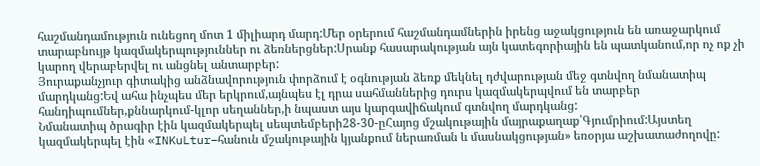հաշմանդամություն ունեցող մոտ 1 միլիարդ մարդ:Մեր օրերում հաշմանդամներին իրենց աջակցություն են առաջարկում տարաբնույթ կազմակերպություններ ու ձեռներցներ:Սրանք հասարակության այն կատեգորիային են պատկանում,որ ոչ ոք չի կարող վերաբերվել ու անցնել անտարբեր:
Յուրաքանչյուր գիտակից անձնավորություն փորձում է օգնության ձեռք մեկնել դժվարության մեջ գտնվող նմանատիպ մարդկանց:Եվ ահա ինչպես մեր երկրում,այնպես էլ դրա սահմաններից դուրս կազմակերպվում են տարբեր հանդիպումներ,քննարկում-կլոր սեղաններ,ի նպաստ այս կարգավիճակում գտնվող մարդկանց:
Նմանատիպ ծրագիր էին կազմակերպել սեպտեմբերի28-30-ըՀայոց մշակութային մայրաքաղաք՝Գյումրիում:Այստեղ կազմակերպել էին «INKuLtur–հանուն մշակութային կյանքում ներառման և մասնակցության» եռօրյա աշխատաժողովը: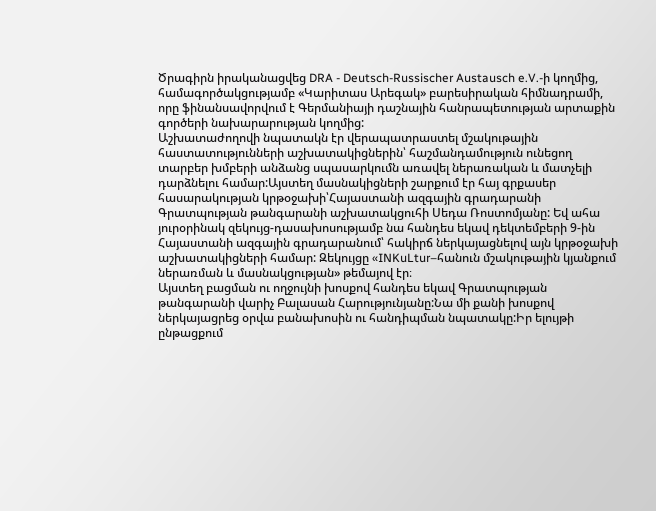Ծրագիրն իրականացվեց DRA - Deutsch-Russischer Austausch e.V.-ի կողմից, համագործակցությամբ «Կարիտաս Արեգակ» բարեսիրական հիմնադրամի, որը ֆինանսավորվում է Գերմանիայի դաշնային հանրապետության արտաքին գործերի նախարարության կողմից:
Աշխատաժողովի նպատակն էր վերապատրաստել մշակութային հաստատությունների աշխատակիցներին՝ հաշմանդամություն ունեցող տարբեր խմբերի անձանց սպասարկումն առավել ներառական և մատչելի դարձնելու համար:Այստեղ մասնակիցների շարքում էր հայ գրքասեր հասարակության կրթօջախի՝Հայաստանի ազգային գրադարանի Գրատպության թանգարանի աշխատակցուհի Սեդա Ռոստոմյանը: Եվ ահա յուրօրինակ զեկույց-դասախոսությամբ նա հանդես եկավ դեկտեմբերի 9-ին Հայաստանի ազգային գրադարանում՝ հակիրճ ներկայացնելով այն կրթօջախի աշխատակիցների համար: Զեկույցը «INKuLtur–հանուն մշակութային կյանքում ներառման և մասնակցության» թեմայով էր։
Այստեղ բացման ու ողջույնի խոսքով հանդես եկավ Գրատպության թանգարանի վարիչ Բալասան Հարությունյանը:Նա մի քանի խոսքով ներկայացրեց օրվա բանախոսին ու հանդիպման նպատակը:Իր ելույթի ընթացքում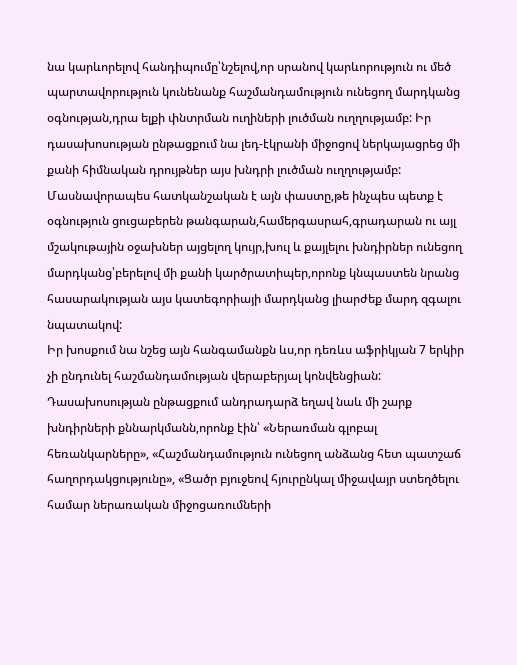նա կարևորելով հանդիպումը՝նշելով,որ սրանով կարևորություն ու մեծ պարտավորություն կունենանք հաշմանդամություն ունեցող մարդկանց օգնության,դրա ելքի փնտրման ուղիների լուծման ուղղությամբ: Իր դասախոսության ընթացքում նա լեդ-էկրանի միջոցով ներկայացրեց մի քանի հիմնական դրույթներ այս խնդրի լուծման ուղղությամբ:
Մասնավորապես հատկանշական է այն փաստը,թե ինչպես պետք է օգնություն ցուցաբերեն թանգարան,համերգասրահ,գրադարան ու այլ մշակութային օջախներ այցելող կույր,խուլ և քայլելու խնդիրներ ունեցող մարդկանց՝բերելով մի քանի կարծրատիպեր,որոնք կնպաստեն նրանց հասարակության այս կատեգորիայի մարդկանց լիարժեք մարդ զգալու նպատակով:
Իր խոսքում նա նշեց այն հանգամանքն ևս,որ դեռևս աֆրիկյան 7 երկիր չի ընդունել հաշմանդամության վերաբերյալ կոնվենցիան:
Դասախոսության ընթացքում անդրադարձ եղավ նաև մի շարք խնդիրների քննարկմանն,որոնք էին՝ «Ներառման գլոբալ հեռանկարները», «Հաշմանդամություն ունեցող անձանց հետ պատշաճ հաղորդակցությունը», «Ցածր բյուջեով հյուրընկալ միջավայր ստեղծելու համար ներառական միջոցառումների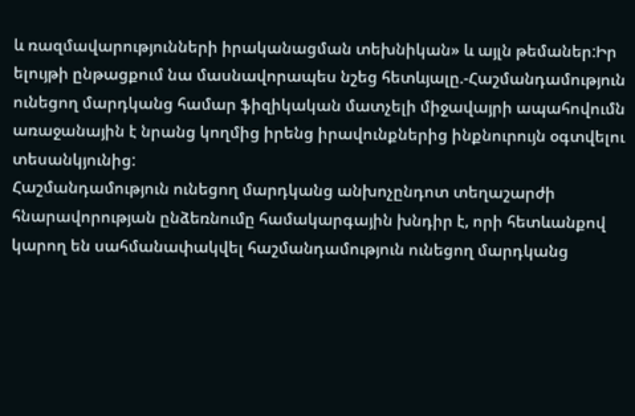և ռազմավարությունների իրականացման տեխնիկան» և այլն թեմաներ:Իր ելույթի ընթացքում նա մասնավորապես նշեց հետևյալը.-Հաշմանդամություն ունեցող մարդկանց համար ֆիզիկական մատչելի միջավայրի ապահովումն առաջանային է նրանց կողմից իրենց իրավունքներից ինքնուրույն օգտվելու տեսանկյունից:
Հաշմանդամություն ունեցող մարդկանց անխոչընդոտ տեղաշարժի հնարավորության ընձեռնումը համակարգային խնդիր է, որի հետևանքով կարող են սահմանափակվել հաշմանդամություն ունեցող մարդկանց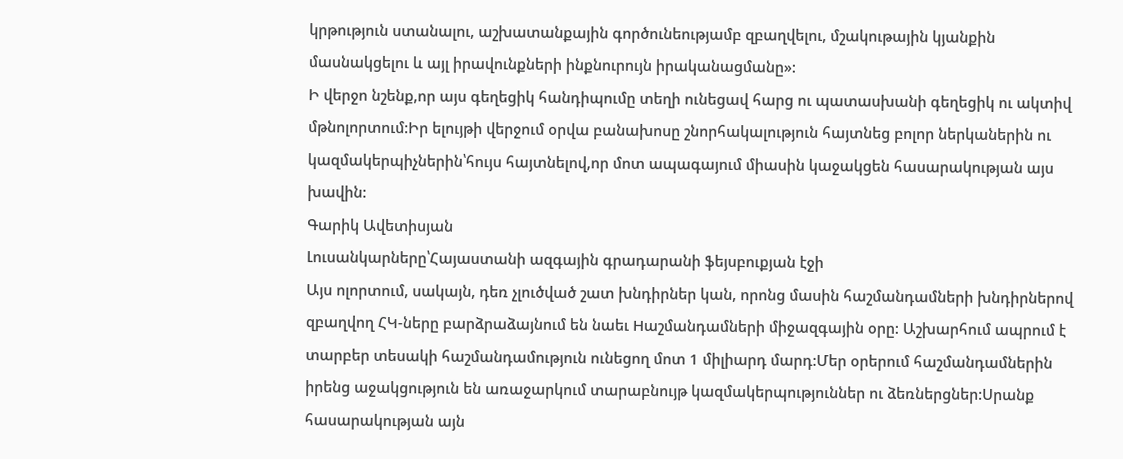կրթություն ստանալու, աշխատանքային գործունեությամբ զբաղվելու, մշակութային կյանքին մասնակցելու և այլ իրավունքների ինքնուրույն իրականացմանը»:
Ի վերջո նշենք,որ այս գեղեցիկ հանդիպումը տեղի ունեցավ հարց ու պատասխանի գեղեցիկ ու ակտիվ մթնոլորտում:Իր ելույթի վերջում օրվա բանախոսը շնորհակալություն հայտնեց բոլոր ներկաներին ու կազմակերպիչներին՝հույս հայտնելով,որ մոտ ապագայում միասին կաջակցեն հասարակության այս խավին:
Գարիկ Ավետիսյան
Լուսանկարները՝Հայաստանի ազգային գրադարանի ֆեյսբուքյան էջի
Այս ոլորտում, սակայն, դեռ չլուծված շատ խնդիրներ կան, որոնց մասին հաշմանդամների խնդիրներով զբաղվող ՀԿ-ները բարձրաձայնում են նաեւ Hաշմանդամների միջազգային օրը: Աշխարհում ապրում է տարբեր տեսակի հաշմանդամություն ունեցող մոտ 1 միլիարդ մարդ:Մեր օրերում հաշմանդամներին իրենց աջակցություն են առաջարկում տարաբնույթ կազմակերպություններ ու ձեռներցներ:Սրանք հասարակության այն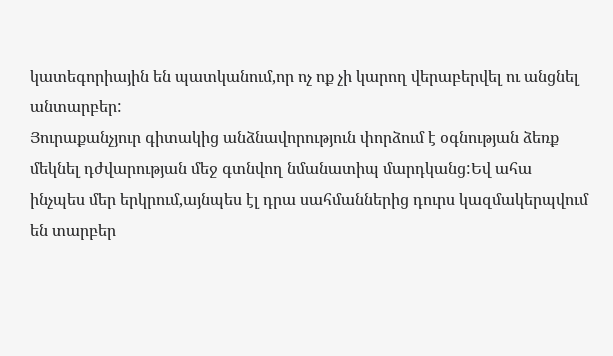կատեգորիային են պատկանում,որ ոչ ոք չի կարող վերաբերվել ու անցնել անտարբեր:
Յուրաքանչյուր գիտակից անձնավորություն փորձում է օգնության ձեռք մեկնել դժվարության մեջ գտնվող նմանատիպ մարդկանց:Եվ ահա ինչպես մեր երկրում,այնպես էլ դրա սահմաններից դուրս կազմակերպվում են տարբեր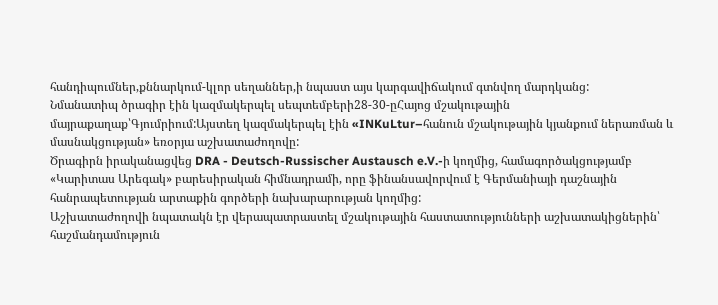հանդիպումներ,քննարկում-կլոր սեղաններ,ի նպաստ այս կարգավիճակում գտնվող մարդկանց:
Նմանատիպ ծրագիր էին կազմակերպել սեպտեմբերի28-30-ըՀայոց մշակութային մայրաքաղաք՝Գյումրիում:Այստեղ կազմակերպել էին «INKuLtur–հանուն մշակութային կյանքում ներառման և մասնակցության» եռօրյա աշխատաժողովը:
Ծրագիրն իրականացվեց DRA - Deutsch-Russischer Austausch e.V.-ի կողմից, համագործակցությամբ «Կարիտաս Արեգակ» բարեսիրական հիմնադրամի, որը ֆինանսավորվում է Գերմանիայի դաշնային հանրապետության արտաքին գործերի նախարարության կողմից:
Աշխատաժողովի նպատակն էր վերապատրաստել մշակութային հաստատությունների աշխատակիցներին՝ հաշմանդամություն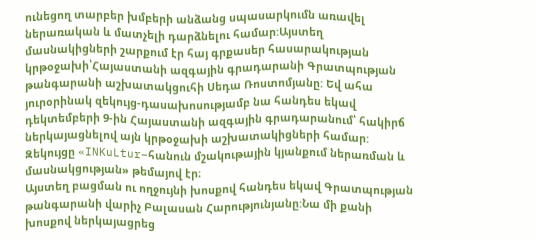ունեցող տարբեր խմբերի անձանց սպասարկումն առավել ներառական և մատչելի դարձնելու համար:Այստեղ մասնակիցների շարքում էր հայ գրքասեր հասարակության կրթօջախի՝Հայաստանի ազգային գրադարանի Գրատպության թանգարանի աշխատակցուհի Սեդա Ռոստոմյանը: Եվ ահա յուրօրինակ զեկույց-դասախոսությամբ նա հանդես եկավ դեկտեմբերի 9-ին Հայաստանի ազգային գրադարանում՝ հակիրճ ներկայացնելով այն կրթօջախի աշխատակիցների համար: Զեկույցը «INKuLtur–հանուն մշակութային կյանքում ներառման և մասնակցության» թեմայով էր։
Այստեղ բացման ու ողջույնի խոսքով հանդես եկավ Գրատպության թանգարանի վարիչ Բալասան Հարությունյանը:Նա մի քանի խոսքով ներկայացրեց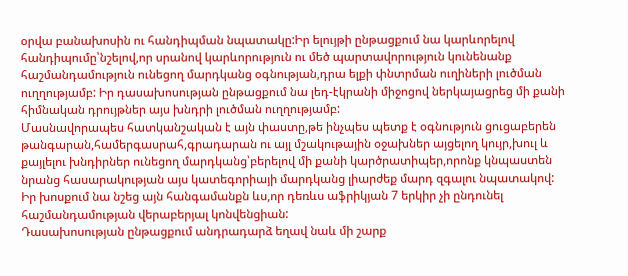օրվա բանախոսին ու հանդիպման նպատակը:Իր ելույթի ընթացքում նա կարևորելով հանդիպումը՝նշելով,որ սրանով կարևորություն ու մեծ պարտավորություն կունենանք հաշմանդամություն ունեցող մարդկանց օգնության,դրա ելքի փնտրման ուղիների լուծման ուղղությամբ: Իր դասախոսության ընթացքում նա լեդ-էկրանի միջոցով ներկայացրեց մի քանի հիմնական դրույթներ այս խնդրի լուծման ուղղությամբ:
Մասնավորապես հատկանշական է այն փաստը,թե ինչպես պետք է օգնություն ցուցաբերեն թանգարան,համերգասրահ,գրադարան ու այլ մշակութային օջախներ այցելող կույր,խուլ և քայլելու խնդիրներ ունեցող մարդկանց՝բերելով մի քանի կարծրատիպեր,որոնք կնպաստեն նրանց հասարակության այս կատեգորիայի մարդկանց լիարժեք մարդ զգալու նպատակով:
Իր խոսքում նա նշեց այն հանգամանքն ևս,որ դեռևս աֆրիկյան 7 երկիր չի ընդունել հաշմանդամության վերաբերյալ կոնվենցիան:
Դասախոսության ընթացքում անդրադարձ եղավ նաև մի շարք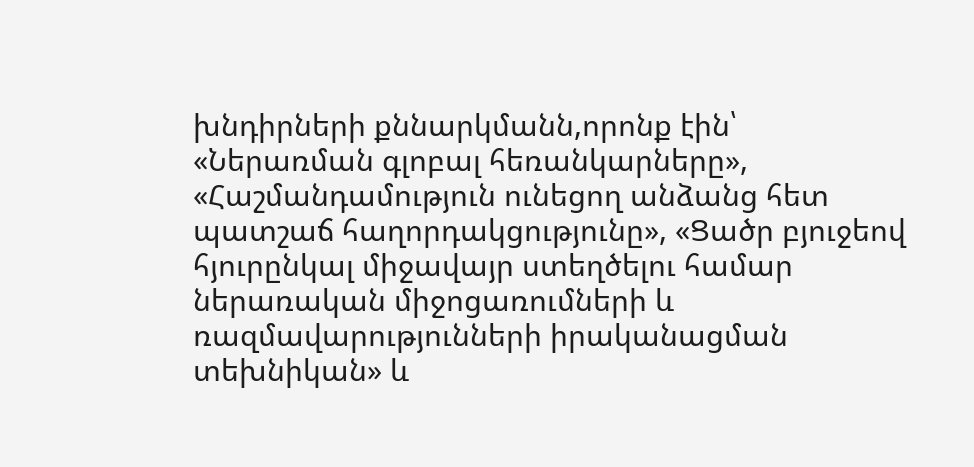խնդիրների քննարկմանն,որոնք էին՝ «Ներառման գլոբալ հեռանկարները», «Հաշմանդամություն ունեցող անձանց հետ պատշաճ հաղորդակցությունը», «Ցածր բյուջեով հյուրընկալ միջավայր ստեղծելու համար ներառական միջոցառումների և ռազմավարությունների իրականացման տեխնիկան» և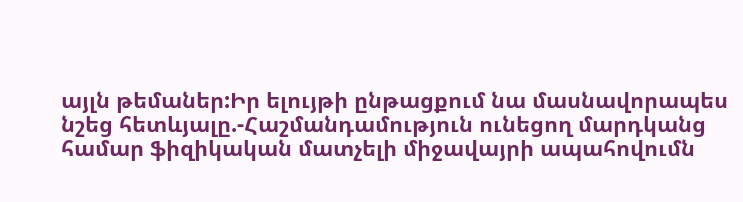այլն թեմաներ:Իր ելույթի ընթացքում նա մասնավորապես նշեց հետևյալը.-Հաշմանդամություն ունեցող մարդկանց համար ֆիզիկական մատչելի միջավայրի ապահովումն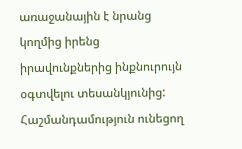առաջանային է նրանց կողմից իրենց իրավունքներից ինքնուրույն օգտվելու տեսանկյունից:
Հաշմանդամություն ունեցող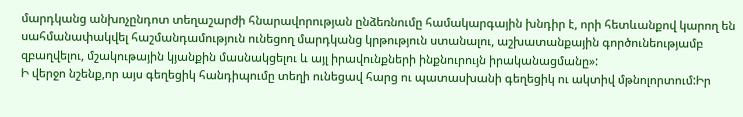մարդկանց անխոչընդոտ տեղաշարժի հնարավորության ընձեռնումը համակարգային խնդիր է, որի հետևանքով կարող են սահմանափակվել հաշմանդամություն ունեցող մարդկանց կրթություն ստանալու, աշխատանքային գործունեությամբ զբաղվելու, մշակութային կյանքին մասնակցելու և այլ իրավունքների ինքնուրույն իրականացմանը»:
Ի վերջո նշենք,որ այս գեղեցիկ հանդիպումը տեղի ունեցավ հարց ու պատասխանի գեղեցիկ ու ակտիվ մթնոլորտում:Իր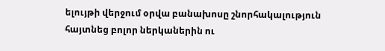ելույթի վերջում օրվա բանախոսը շնորհակալություն հայտնեց բոլոր ներկաներին ու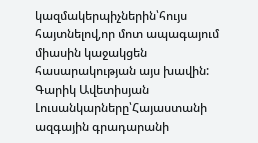կազմակերպիչներին՝հույս հայտնելով,որ մոտ ապագայում միասին կաջակցեն հասարակության այս խավին:
Գարիկ Ավետիսյան
Լուսանկարները՝Հայաստանի ազգային գրադարանի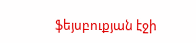ֆեյսբուքյան էջի